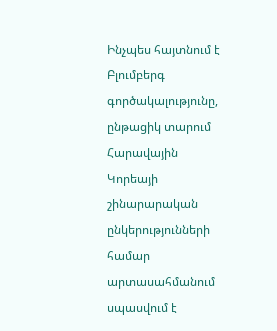Ինչպես հայտնում է Բլումբերգ գործակալությունը, ընթացիկ տարում Հարավային Կորեայի շինարարական ընկերությունների համար արտասահմանում սպասվում է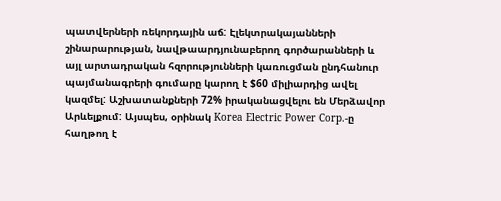պատվերների ռեկորդային աճ: Էլեկտրակայանների շինարարության, նավթաարդյունաբերող գործարանների և այլ արտադրական հզորությունների կառուցման ընդհանուր պայմանագրերի գումարը կարող է $60 միլիարդից ավել կազմել: Աշխատանքների 72% իրականացվելու են Մերձավոր Արևելքում: Այսպես, օրինակ Korea Electric Power Corp.-ը հաղթող է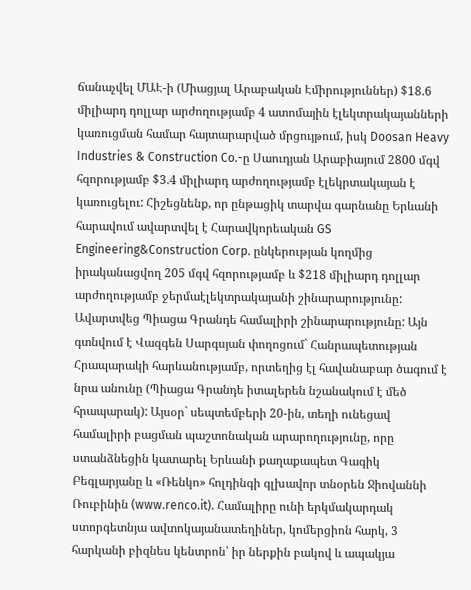ճանաչվել ՄԱԷ-ի (Միացյալ Արաբական Էմիրություններ) $18.6 միլիարդ դոլլար արժողությամբ 4 ատոմային էլեկտրակայանների կառուցման համար հայտարարված մրցույթում, իսկ Doosan Heavy Industries & Construction Co.-ը Սաուդյան Արաբիայում 2800 մգվ հզորությամբ $3.4 միլիարդ արժողությամբ էլեկրտակայան է կառուցելու: Հիշեցնենք, որ ընթացիկ տարվա գարնանը Երևանի հարավում ավարտվել է Հարավկորեական GS Engineering&Construction Corp. ընկերության կողմից իրականացվող 205 մգվ հզորությամբ և $218 միլիարդ դոլլար արժողությամբ ջերմաէլեկտրակայանի շինարարությունը:
Ավարտվեց Պիացա Գրանդե համալիրի շինարարությունը: Այն գտնվում է Վազգեն Սարգսյան փողոցում` Հանրապետության Հրապարակի հարևանությամբ, որտեղից էլ հավանաբար ծագում է նրա անունը (Պիացա Գրանդե իտալերեն նշանակում է մեծ հրապարակ): Այսօր` սեպտեմբերի 20-ին, տեղի ունեցավ համալիրի բացման պաշտոնական արարողությունը, որը ստանձնեցին կատարել Երևանի քաղաքապետ Գագիկ Բեգլարյանը և «Ռենկո» հոլդինգի գլխավոր տնօրեն Ջիովաննի Ռուբինին (www.renco.it). Համալիրը ունի երկմակարդակ ստորգետնյա ավտոկայանատեղիներ, կոմերցիոն հարկ, 3 հարկանի բիզնես կենտրոն՝ իր ներքին բակով և ապակյա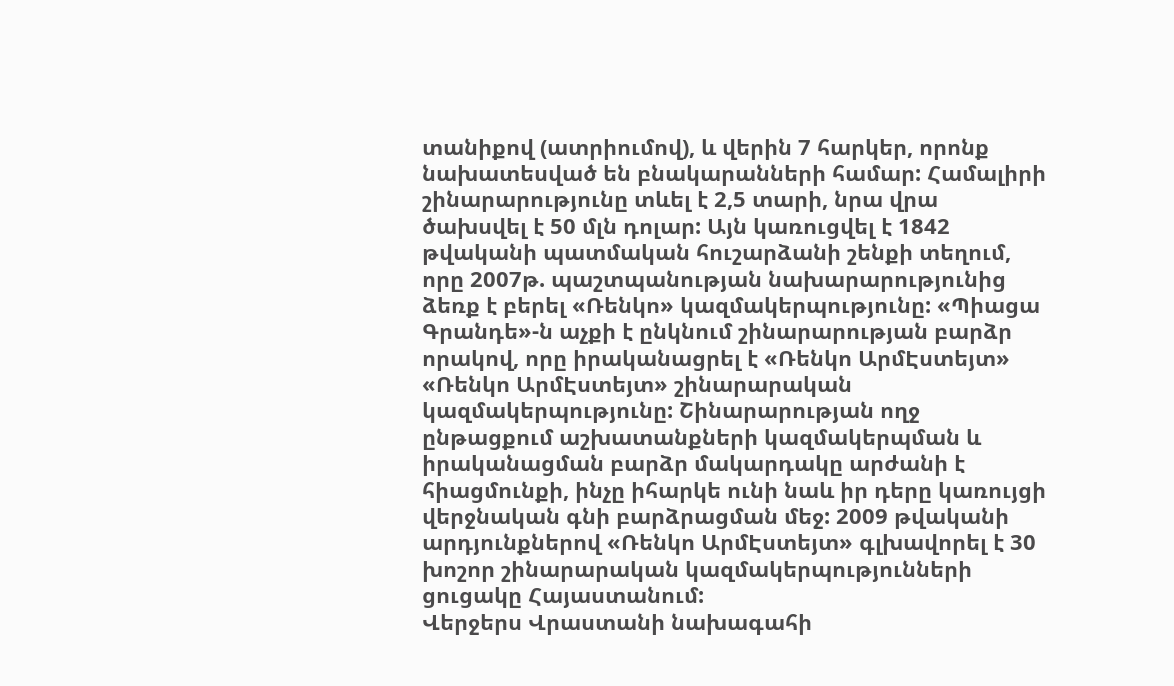տանիքով (ատրիումով), և վերին 7 հարկեր, որոնք նախատեսված են բնակարանների համար: Համալիրի շինարարությունը տևել է 2,5 տարի, նրա վրա ծախսվել է 50 մլն դոլար: Այն կառուցվել է 1842 թվականի պատմական հուշարձանի շենքի տեղում, որը 2007թ. պաշտպանության նախարարությունից ձեռք է բերել «Ռենկո» կազմակերպությունը: «Պիացա Գրանդե»-ն աչքի է ընկնում շինարարության բարձր որակով, որը իրականացրել է «Ռենկո ԱրմԷստեյտ» «Ռենկո ԱրմԷստեյտ» շինարարական կազմակերպությունը: Շինարարության ողջ ընթացքում աշխատանքների կազմակերպման և իրականացման բարձր մակարդակը արժանի է հիացմունքի, ինչը իհարկե ունի նաև իր դերը կառույցի վերջնական գնի բարձրացման մեջ: 2009 թվականի արդյունքներով «Ռենկո ԱրմԷստեյտ» գլխավորել է 30 խոշոր շինարարական կազմակերպությունների ցուցակը Հայաստանում:
Վերջերս Վրաստանի նախագահի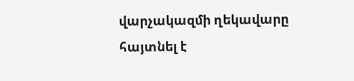վարչակազմի ղեկավարը հայտնել է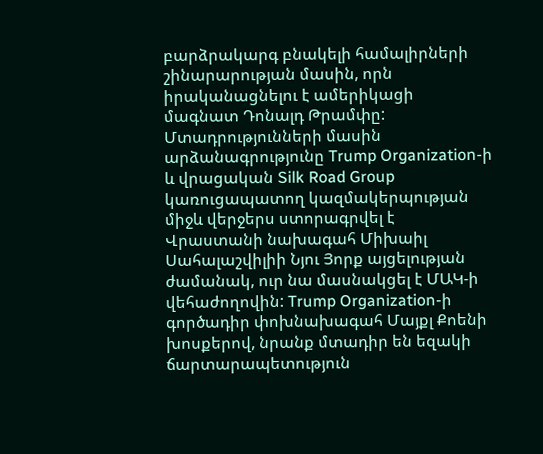բարձրակարգ բնակելի համալիրների շինարարության մասին, որն իրականացնելու է ամերիկացի մագնատ Դոնալդ Թրամփը: Մտադրությունների մասին արձանագրությունը Trump Organization-ի և վրացական Silk Road Group կառուցապատող կազմակերպության միջև վերջերս ստորագրվել է Վրաստանի նախագահ Միխաիլ Սահալաշվիլիի Նյու Յորք այցելության ժամանակ, ուր նա մասնակցել է ՄԱԿ-ի վեհաժողովին: Trump Organization-ի գործադիր փոխնախագահ Մայքլ Քոենի խոսքերով, նրանք մտադիր են եզակի ճարտարապետություն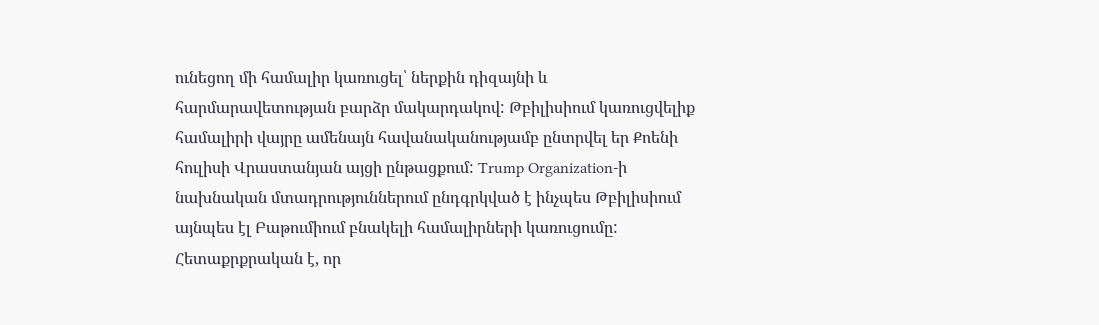ունեցող մի համալիր կառուցել՝ ներքին դիզայնի և հարմարավետության բարձր մակարդակով: Թբիլիսիում կառուցվելիք համալիրի վայրը ամենայն հավանականությամբ ընտրվել եր Քոենի հուլիսի Վրաստանյան այցի ընթացքում: Trump Organization-ի նախնական մտադրություններում ընդգրկված է ինչպես Թբիլիսիում այնպես էլ Բաթումիում բնակելի համալիրների կառուցումը: Հետաքրքրական է, որ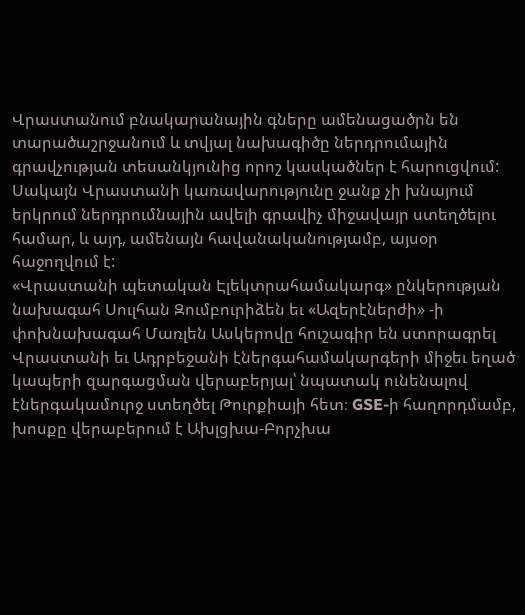Վրաստանում բնակարանային գները ամենացածրն են տարածաշրջանում և տվյալ նախագիծը ներդրումային գրավչության տեսանկյունից որոշ կասկածներ է հարուցվում: Սակայն Վրաստանի կառավարությունը ջանք չի խնայում երկրում ներդրումնային ավելի գրավիչ միջավայր ստեղծելու համար, և այդ, ամենայն հավանականությամբ, այսօր հաջողվում է:
«Վրաստանի պետական Էլեկտրահամակարգ» ընկերության նախագահ Սուլհան Զումբուրիձեն եւ «Ազերէներժի» -ի փոխնախագահ Մառլեն Ասկերովը հուշագիր են ստորագրել Վրաստանի եւ Ադրբեջանի էներգահամակարգերի միջեւ եղած կապերի զարգացման վերաբերյալ՝ նպատակ ունենալով էներգակամուրջ ստեղծել Թուրքիայի հետ։ GSE-ի հաղորդմամբ, խոսքը վերաբերում է Ախլցխա-Բորչխա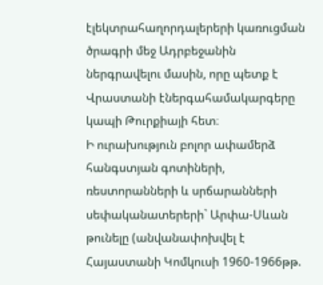էլեկտրահաղորդալերերի կառուցման ծրագրի մեջ Ադրբեջանին ներգրավելու մասին, որը պետք է Վրաստանի էներգահամակարգերը կապի Թուրքիայի հետ։
Ի ուրախություն բոլոր ափամերձ հանգստյան գոտիների, ռեստորանների և սրճարանների սեփականատերերի` Արփա-Սևան թունելը (անվանափոխվել է Հայաստանի Կոմկուսի 1960-1966թթ.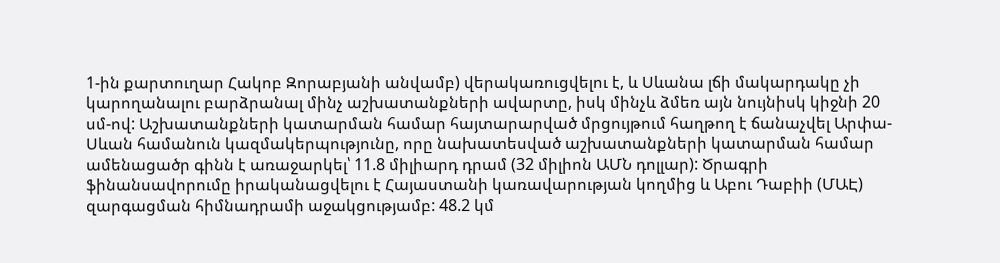1-ին քարտուղար Հակոբ Զորաբյանի անվամբ) վերակառուցվելու է, և Սևանա լճի մակարդակը չի կարողանալու բարձրանալ մինչ աշխատանքների ավարտը, իսկ մինչև ձմեռ այն նույնիսկ կիջնի 20 սմ-ով: Աշխատանքների կատարման համար հայտարարված մրցույթում հաղթող է ճանաչվել Արփա-Սևան համանուն կազմակերպությունը, որը նախատեսված աշխատանքների կատարման համար ամենացածր գինն է առաջարկել՝ 11.8 միլիարդ դրամ (32 միլիոն ԱՄՆ դոլլար): Ծրագրի ֆինանսավորումը իրականացվելու է Հայաստանի կառավարության կողմից և Աբու Դաբիի (ՄԱԷ) զարգացման հիմնադրամի աջակցությամբ: 48.2 կմ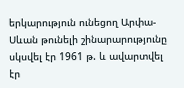երկարություն ունեցող Արփա-Սևան թունելի շինարարությունը սկսվել էր 1961 թ. և ավարտվել էր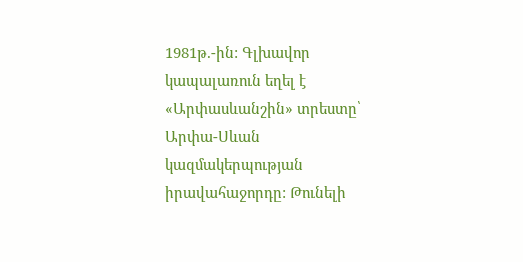1981թ.-ին: Գլխավոր կապալառուն եղել է «Արփասևանշին» տրեստը՝ Արփա-Սևան կազմակերպության իրավահաջորդը: Թունելի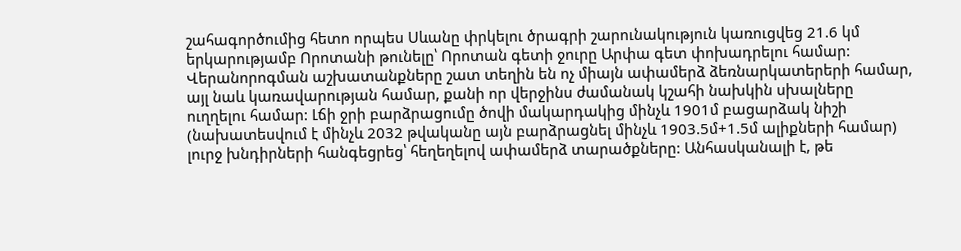շահագործումից հետո որպես Սևանը փրկելու ծրագրի շարունակություն կառուցվեց 21.6 կմ երկարությամբ Որոտանի թունելը՝ Որոտան գետի ջուրը Արփա գետ փոխադրելու համար: Վերանորոգման աշխատանքները շատ տեղին են ոչ միայն ափամերձ ձեռնարկատերերի համար, այլ նաև կառավարության համար, քանի որ վերջինս ժամանակ կշահի նախկին սխալները ուղղելու համար: Լճի ջրի բարձրացումը ծովի մակարդակից մինչև 1901մ բացարձակ նիշի (նախատեսվում է մինչև 2032 թվականը այն բարձրացնել մինչև 1903.5մ+1.5մ ալիքների համար) լուրջ խնդիրների հանգեցրեց՝ հեղեղելով ափամերձ տարածքները: Անհասկանալի է, թե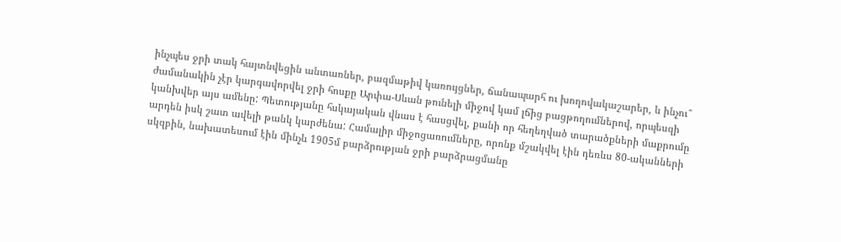ինչպես ջրի տակ հայտնվեցին անտառներ, բազմաթիվ կառույցներ, ճանապարհ ու խողովակաշարեր, և ինչու՞ ժամանակին չէր կարգավորվել ջրի հոսքը Արփա-Սևան թունելի միջով կամ լճից բացթողումներով, որպեսզի կանխվեր այս ամենը: Պետությանը հսկայական վնաս է հասցվել, քանի որ հեղեղված տարածքների մաքրումը արդեն իսկ շատ ավելի թանկ կարժենա: Համալիր միջոցառումները, որոնք մշակվել էին դեռևս 80-ականների սկզբին, նախատեսում էին մինչև 1905մ բարձրության ջրի բարձրացմանը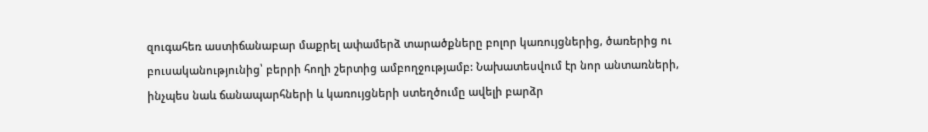զուգահեռ աստիճանաբար մաքրել ափամերձ տարածքները բոլոր կառույցներից, ծառերից ու բուսականությունից՝ բերրի հողի շերտից ամբողջությամբ: Նախատեսվում էր նոր անտառների, ինչպես նաև ճանապարհների և կառույցների ստեղծումը ավելի բարձր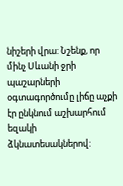նիշերի վրա: Նշենք, որ մինչ Սևանի ջրի պաշարների օգտագործումը լիճը աչքի էր ընկնում աշխարհում եզակի ձկնատեսակներով: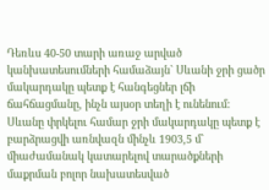Դեռևս 40-50 տարի առաջ արված կանխատեսումների համաձայն` Սևանի ջրի ցածր մակարդակը պետք է հանգեցներ լճի ճահճացմանը, ինչն այսօր տեղի է ունենում: Սևանը փրկելու համար ջրի մակարդակը պետք է բարձրացվի առնվազն մինչև 1903,5 մ` միաժամանակ կատարելով տարածքների մաքրման բոլոր նախատեսված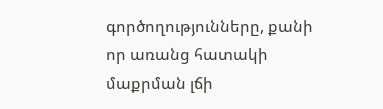գործողությունները, քանի որ առանց հատակի մաքրման լճի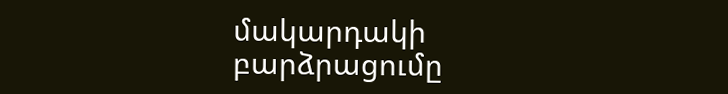մակարդակի բարձրացումը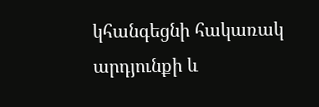կհանգեցնի հակառակ արդյունքի և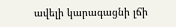ավելի կարագացնի լճի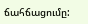ճահճացումը: